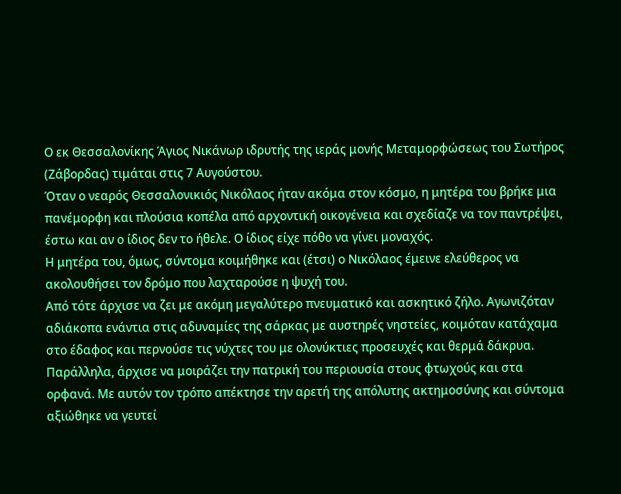Ο εκ Θεσσαλονίκης Άγιος Νικάνωρ ιδρυτής της ιεράς μονής Μεταμορφώσεως του Σωτήρος (Ζάβορδας) τιμάται στις 7 Αυγούστου.
Όταν ο νεαρός Θεσσαλονικιός Νικόλαος ήταν ακόμα στον κόσμο, η μητέρα του βρήκε μια πανέμορφη και πλούσια κοπέλα από αρχοντική οικογένεια και σχεδίαζε να τον παντρέψει, έστω και αν ο ίδιος δεν το ήθελε. Ο ίδιος είχε πόθο να γίνει μοναχός.
Η μητέρα του, όμως, σύντομα κοιμήθηκε και (έτσι) ο Νικόλαος έμεινε ελεύθερος να ακολουθήσει τον δρόμο που λαχταρούσε η ψυχή του.
Από τότε άρχισε να ζει με ακόμη μεγαλύτερο πνευματικό και ασκητικό ζήλο. Αγωνιζόταν αδιάκοπα ενάντια στις αδυναμίες της σάρκας με αυστηρές νηστείες, κοιμόταν κατάχαμα στο έδαφος και περνούσε τις νύχτες του με ολονύκτιες προσευχές και θερμά δάκρυα.
Παράλληλα, άρχισε να μοιράζει την πατρική του περιουσία στους φτωχούς και στα ορφανά. Με αυτόν τον τρόπο απέκτησε την αρετή της απόλυτης ακτημοσύνης και σύντομα αξιώθηκε να γευτεί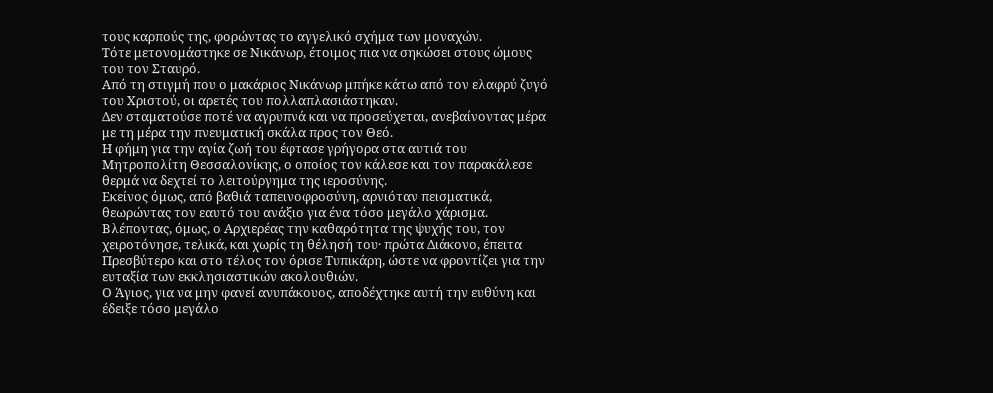τους καρπούς της, φορώντας το αγγελικό σχήμα των μοναχών.
Τότε μετονομάστηκε σε Νικάνωρ, έτοιμος πια να σηκώσει στους ώμους του τον Σταυρό.
Από τη στιγμή που ο μακάριος Νικάνωρ μπήκε κάτω από τον ελαφρύ ζυγό του Χριστού, οι αρετές του πολλαπλασιάστηκαν.
Δεν σταματούσε ποτέ να αγρυπνά και να προσεύχεται, ανεβαίνοντας μέρα με τη μέρα την πνευματική σκάλα προς τον Θεό.
Η φήμη για την αγία ζωή του έφτασε γρήγορα στα αυτιά του Μητροπολίτη Θεσσαλονίκης, ο οποίος τον κάλεσε και τον παρακάλεσε θερμά να δεχτεί το λειτούργημα της ιεροσύνης.
Εκείνος όμως, από βαθιά ταπεινοφροσύνη, αρνιόταν πεισματικά, θεωρώντας τον εαυτό του ανάξιο για ένα τόσο μεγάλο χάρισμα.
Βλέποντας, όμως, ο Αρχιερέας την καθαρότητα της ψυχής του, τον χειροτόνησε, τελικά, και χωρίς τη θέλησή του· πρώτα Διάκονο, έπειτα Πρεσβύτερο και στο τέλος τον όρισε Τυπικάρη, ώστε να φροντίζει για την ευταξία των εκκλησιαστικών ακολουθιών.
Ο Άγιος, για να μην φανεί ανυπάκουος, αποδέχτηκε αυτή την ευθύνη και έδειξε τόσο μεγάλο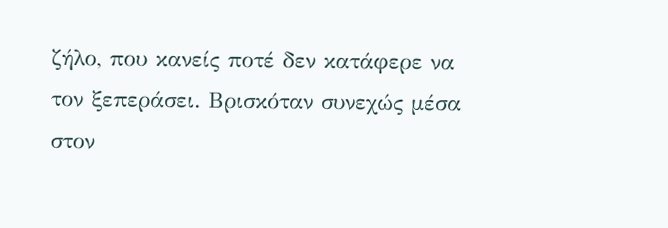ζήλο, που κανείς ποτέ δεν κατάφερε να τον ξεπεράσει. Βρισκόταν συνεχώς μέσα στον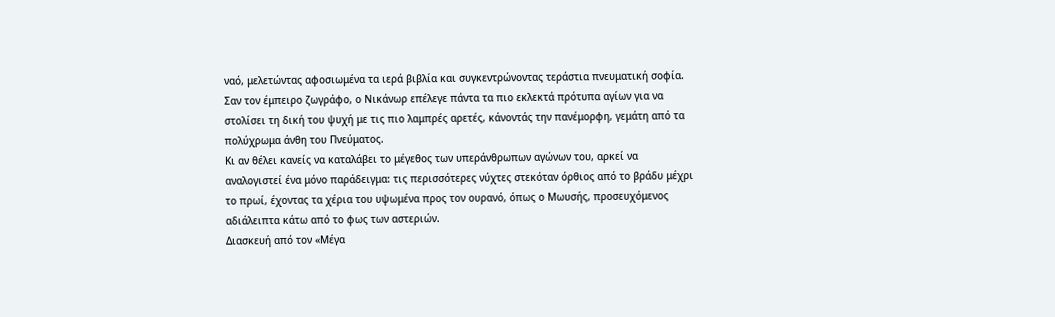ναό, μελετώντας αφοσιωμένα τα ιερά βιβλία και συγκεντρώνοντας τεράστια πνευματική σοφία.
Σαν τον έμπειρο ζωγράφο, ο Νικάνωρ επέλεγε πάντα τα πιο εκλεκτά πρότυπα αγίων για να στολίσει τη δική του ψυχή με τις πιο λαμπρές αρετές, κάνοντάς την πανέμορφη, γεμάτη από τα πολύχρωμα άνθη του Πνεύματος.
Κι αν θέλει κανείς να καταλάβει το μέγεθος των υπεράνθρωπων αγώνων του, αρκεί να αναλογιστεί ένα μόνο παράδειγμα: τις περισσότερες νύχτες στεκόταν όρθιος από το βράδυ μέχρι το πρωί, έχοντας τα χέρια του υψωμένα προς τον ουρανό, όπως ο Μωυσής, προσευχόμενος αδιάλειπτα κάτω από το φως των αστεριών.
Διασκευή από τον «Μέγα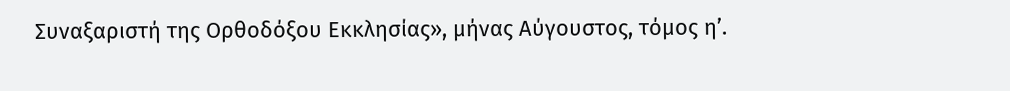Συναξαριστή της Ορθοδόξου Εκκλησίας», μήνας Αύγουστος, τόμος η’.